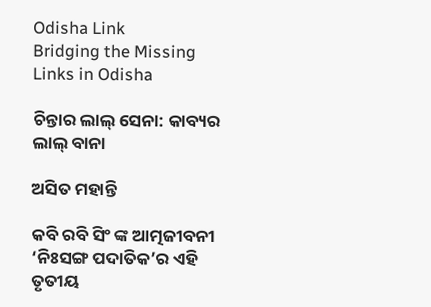Odisha Link
Bridging the Missing Links in Odisha

ଚିନ୍ତାର ଲାଲ୍ ସେନା: କାବ୍ୟର ଲାଲ୍ ବାନା

ଅସିତ ମହାନ୍ତି

କବି ରବି ସିଂ ଙ୍କ ଆତ୍ମଜୀବନୀ ‘ନିଃସଙ୍ଗ ପଦାତିକ’ର ଏହି ତୃତୀୟ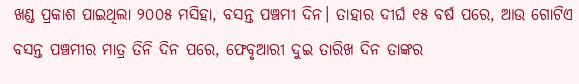ଖଣ୍ଡ ପ୍ରକାଶ ପାଇଥିଲା ୨୦୦୫ ମସିହା, ବସନ୍ତ ପଞ୍ଚମୀ ଦିନ। ତାହାର ଦୀର୍ଘ ୧୫ ବର୍ଷ ପରେ, ଆଉ ଗୋଟିଏ ବସନ୍ତ ପଞ୍ଚମୀର ମାତ୍ର ତିନି ଦିନ ପରେ, ଫେବୃଆରୀ ଦୁଇ ତାରିଖ ଦିନ ତାଙ୍କର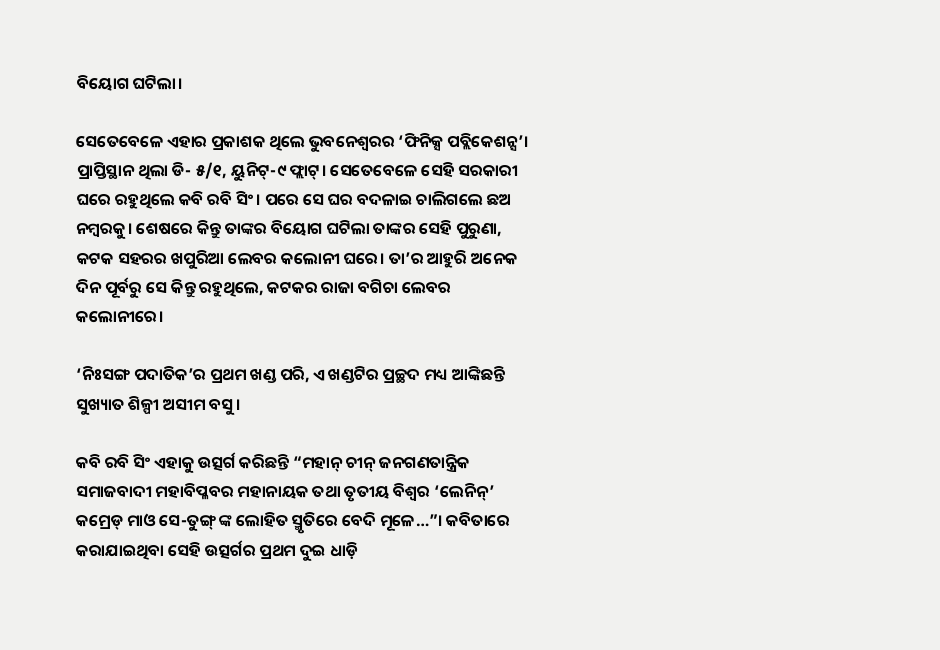ବିୟୋଗ ଘଟିଲା।

ସେତେବେଳେ ଏହାର ପ୍ରକାଶକ ଥିଲେ ଭୁବନେଶ୍ଵରର ‘ଫିନିକ୍ସ ପବ୍ଲିକେଶନ୍ସ’। ପ୍ରାପ୍ତିସ୍ଥାନ ଥିଲା ଡି- ୫/୧, ୟୁନିଟ୍-୯ ଫ୍ଲାଟ୍। ସେତେବେଳେ ସେହି ସରକାରୀ ଘରେ ରହୁଥିଲେ କବି ରବି ସିଂ। ପରେ ସେ ଘର ବଦଳାଇ ଚାଲିଗଲେ ଛଅ ନମ୍ବରକୁ। ଶେଷରେ କିନ୍ତୁ ତାଙ୍କର ବିୟୋଗ ଘଟିଲା ତାଙ୍କର ସେହି ପୁରୁଣା, କଟକ ସହରର ଖପୁରିଆ ଲେବର କଲୋନୀ ଘରେ। ତା’ର ଆହୁରି ଅନେକ ଦିନ ପୂର୍ବରୁ ସେ କିନ୍ତୁ ରହୁଥିଲେ, କଟକର ରାଜା ବଗିଚା ଲେବର କଲୋନୀରେ।

‘ନିଃସଙ୍ଗ ପଦାତିକ’ର ପ୍ରଥମ ଖଣ୍ଡ ପରି, ଏ ଖଣ୍ଡଟିର ପ୍ରଚ୍ଛଦ ମଧ୍ୟ ଆଙ୍କିଛନ୍ତି ସୁଖ୍ୟାତ ଶିଳ୍ପୀ ଅସୀମ ବସୁ।

କବି ରବି ସିଂ ଏହାକୁ ଉତ୍ସର୍ଗ କରିଛନ୍ତି “ମହାନ୍ ଚୀନ୍ ଜନଗଣତାନ୍ତ୍ରିକ ସମାଜବାଦୀ ମହାବିପ୍ଳବର ମହାନାୟକ ତଥା ତୃତୀୟ ବିଶ୍ବର ‘ଲେନିନ୍’ କମ୍ରେଡ୍ ମାଓ ସେ-ତୁଙ୍ଗ୍ ଙ୍କ ଲୋହିତ ସ୍ମୃତିରେ ବେଦି ମୂଳେ…”। କବିତାରେ କରାଯାଇଥିବା ସେହି ଉତ୍ସର୍ଗର ପ୍ରଥମ ଦୁଇ ଧାଡ଼ି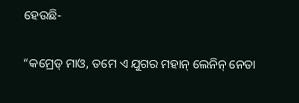ହେଉଛି-

“କମ୍ରେଡ୍ ମାଓ, ତମେ ଏ ଯୁଗର ମହାନ୍ ଲେନିନ୍ ନେତା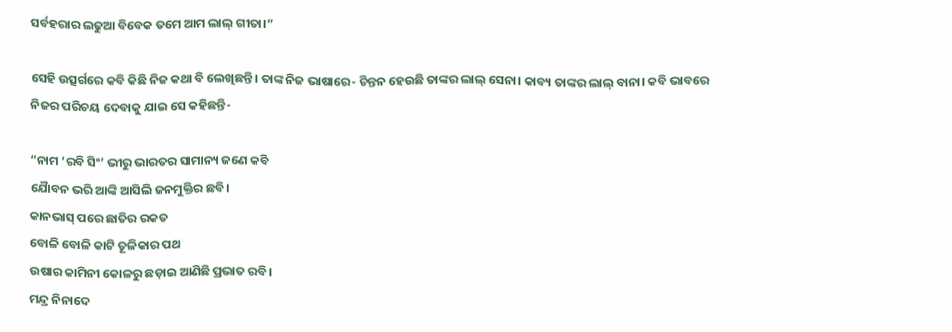ସର୍ବହରାର ଲଢୁଆ ବିବେକ ତମେ ଆମ ଲାଲ୍ ଗୀତା।”

ସେହି ଉତ୍ସର୍ଗରେ କବି କିଛି ନିଜ କଥା ବି ଲେଖିଛନ୍ତି। ତାଙ୍କ ନିଜ ଭାଷାରେ- ଚିନ୍ତନ ହେଉଛି ତାଙ୍କର ଲାଲ୍ ସେନା। କାବ୍ୟ ତାଙ୍କର ଲାଲ୍ ବାନା। କବି ଭାବରେ ନିଜର ପରିଚୟ ଦେବାକୁ ଯାଇ ସେ କହିଛନ୍ତି-

“ନାମ ‘ରବି ସିଂ’ ଭୀରୁ ଭାରତର ସାମାନ୍ୟ ଜଣେ କବି
ଯୈାବନ ଭରି ଆଙ୍କି ଆସିଲି ଜନମୁକ୍ତିର ଛବି।
କାନଭାସ୍ ପରେ ଛାତିର ରକତ
ବୋଳି ବୋଳି କାଟି ତୂଳିକାର ପଥ
ଉଷାର କାମିନୀ କୋଳରୁ ଛଡ଼ାଇ ଆଣିଛି ପ୍ରଭାତ ରବି।
ମନ୍ଦ୍ର ନିନାଦେ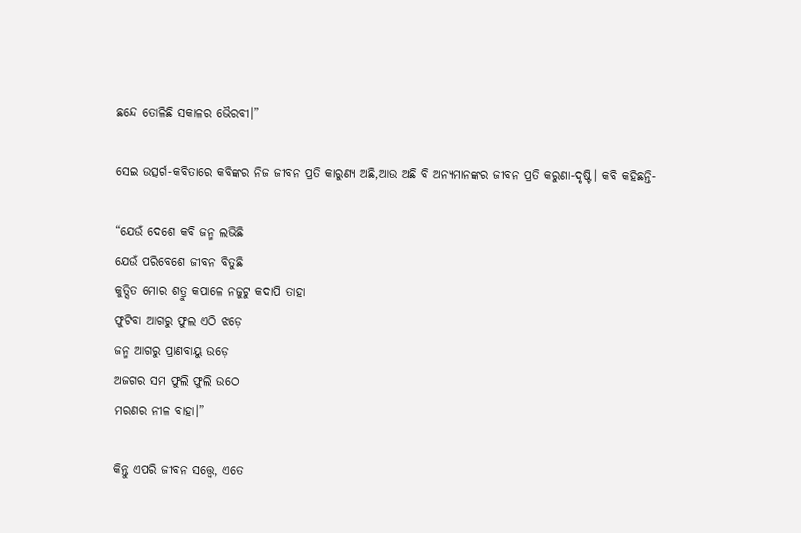ଛନ୍ଦେ ତୋଳିଛି ସକାଳର ଭୈରବୀ।”

ସେଇ ଉତ୍ସର୍ଗ-କବିତାରେ କବିଙ୍କର ନିଜ ଜୀବନ ପ୍ରତି କାରୁଣ୍ୟ ଅଛି,ଆଉ ଅଛି ବି ଅନ୍ୟମାନଙ୍କର ଜୀବନ ପ୍ରତି କରୁଣା-ଦୃଷ୍ଟି। କବି କହିଛନ୍ତି-

“ଯେଉଁ ଦେଶେ କବି ଜନ୍ମ ଲଭିଛି
ଯେଉଁ ପରିବେଶେ ଜୀବନ ବିତୁଛି
କୁତ୍ସିତ ମୋର ଶତ୍ରୁ କପାଳେ ନଜୁଟୁ କଦାପି ତାହା
ଫୁଟିବା ଆଗରୁ ଫୁଲ ଏଠି ଝଡ଼େ
ଜନ୍ମ ଆଗରୁ ପ୍ରାଣବାୟୁ ଉଡ଼େ
ଅଜଗର ସମ ଫୁଲି ଫୁଲି ଉଠେ
ମରଣର ନୀଳ ବାହା।”

କିନ୍ତୁ ଏପରି ଜୀବନ ସତ୍ତ୍ୱେ, ଏତେ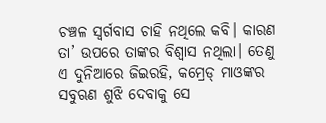ଚଞ୍ଚଳ ସ୍ଵର୍ଗବାସ ଚାହି ନଥିଲେ କବି। କାରଣ ତା’ ଉପରେ ତାଙ୍କର ବିଶ୍ବାସ ନଥିଲା। ତେଣୁ ଏ ଦୁନିଆରେ ଜିଇରହି, କମ୍ରେଡ୍ ମାଓଙ୍କର ସବୁଋଣ ଶୁଝି ଦେବାକୁ ସେ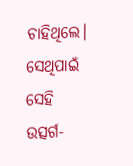ଚାହିଥିଲେ। ସେଥିପାଇଁ ସେହି ଉତ୍ସର୍ଗ-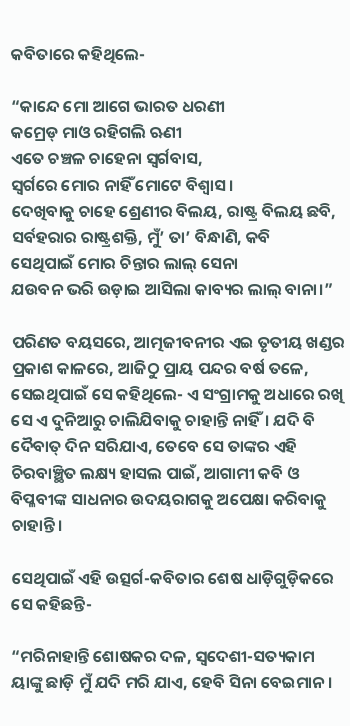କବିତାରେ କହିଥିଲେ-

“କାନ୍ଦେ ମୋ ଆଗେ ଭାରତ ଧରଣୀ
କମ୍ରେଡ୍ ମାଓ ରହିଗଲି ଋଣୀ
ଏତେ ଚଞ୍ଚଳ ଚାହେନା ସ୍ବର୍ଗବାସ,
ସ୍ବର୍ଗରେ ମୋର ନାହିଁ ମୋଟେ ବିଶ୍ବାସ।
ଦେଖିବାକୁ ଚାହେ ଶ୍ରେଣୀର ବିଲୟ, ରାଷ୍ଟ୍ର ବିଲୟ ଛବି,
ସର୍ବହରାର ରାଷ୍ଟ୍ରଶକ୍ତି, ମୁଁ’ ତା’ ବିନ୍ଧାଣି, କବି
ସେଥିପାଇଁ ମୋର ଚିନ୍ତାର ଲାଲ୍ ସେନା
ଯଉବନ ଭରି ଉଡ଼ାଇ ଆସିଲା କାବ୍ୟର ଲାଲ୍ ବାନା।”

ପରିଣତ ବୟସରେ, ଆତ୍ମଜୀବନୀର ଏଇ ତୃତୀୟ ଖଣ୍ଡର ପ୍ରକାଶ କାଳରେ, ଆଜିଠୁ ପ୍ରାୟ ପନ୍ଦର ବର୍ଷ ତଳେ, ସେଇଥିପାଇଁ ସେ କହିଥିଲେ- ଏ ସଂଗ୍ରାମକୁ ଅଧାରେ ରଖି ସେ ଏ ଦୁନିଆରୁ ଚାଲିଯିବାକୁ ଚାହାନ୍ତି ନାହିଁ। ଯଦି ବି ଦୈବାତ୍ ଦିନ ସରିଯାଏ, ତେବେ ସେ ତାଙ୍କର ଏହି ଚିରବାଞ୍ଛିତ ଲକ୍ଷ୍ୟ ହାସଲ ପାଇଁ, ଆଗାମୀ କବି ଓ ବିପ୍ଳବୀଙ୍କ ସାଧନାର ଉଦୟରାଗକୁ ଅପେକ୍ଷା କରିବାକୁ ଚାହାନ୍ତି।

ସେଥିପାଇଁ ଏହି ଉତ୍ସର୍ଗ-କବିତାର ଶେଷ ଧାଡ଼ିଗୁଡ଼ିକରେ ସେ କହିଛନ୍ତି-

“ମରିନାହାନ୍ତି ଶୋଷକର ଦଳ, ସ୍ବଦେଶୀ-ସତ୍ୟକାମ
ୟାଙ୍କୁ ଛାଡ଼ି ମୁଁ ଯଦି ମରି ଯାଏ, ହେବି ସିନା ବେଇମାନ।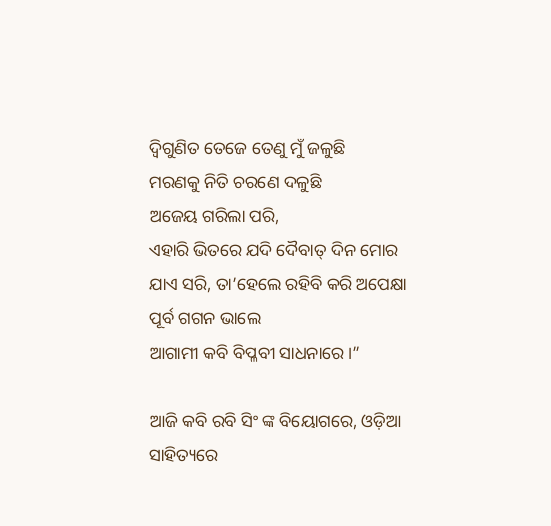ଦ୍ଵିଗୁଣିତ ତେଜେ ତେଣୁ ମୁଁ ଜଳୁଛି
ମରଣକୁ ନିତି ଚରଣେ ଦଳୁଛି
ଅଜେୟ ଗରିଲା ପରି,
ଏହାରି ଭିତରେ ଯଦି ଦୈବାତ୍ ଦିନ ମୋର ଯାଏ ସରି, ତା’ହେଲେ ରହିବି କରି ଅପେକ୍ଷା ପୂର୍ବ ଗଗନ ଭାଲେ
ଆଗାମୀ କବି ବିପ୍ଳବୀ ସାଧନାରେ।”

ଆଜି କବି ରବି ସିଂ ଙ୍କ ବିୟୋଗରେ, ଓଡ଼ିଆ ସାହିତ୍ୟରେ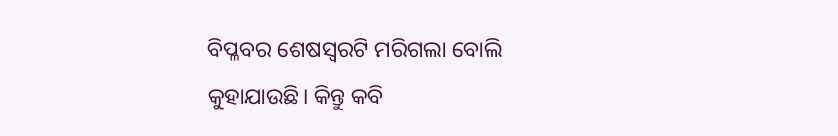ବିପ୍ଳବର ଶେଷସ୍ବରଟି ମରିଗଲା ବୋଲି କୁହାଯାଉଛି। କିନ୍ତୁ କବି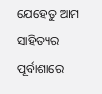ଯେହେତୁ ଆମ ସାହିତ୍ୟର ପୂର୍ବାଶାରେ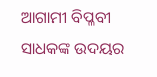ଆଗାମୀ ବିପ୍ଳବୀ ସାଧକଙ୍କ ଉଦୟର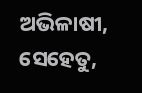ଅଭିଳାଷୀ, ସେହେତୁ,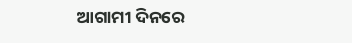ଆଗାମୀ ଦିନରେ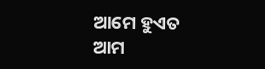ଆମେ ହୁଏତ ଆମ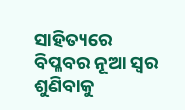ସାହିତ୍ୟରେ ବିପ୍ଳବର ନୂଆ ସ୍ବର ଶୁଣିବାକୁ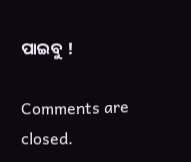ପାଇବୁ !

Comments are closed.